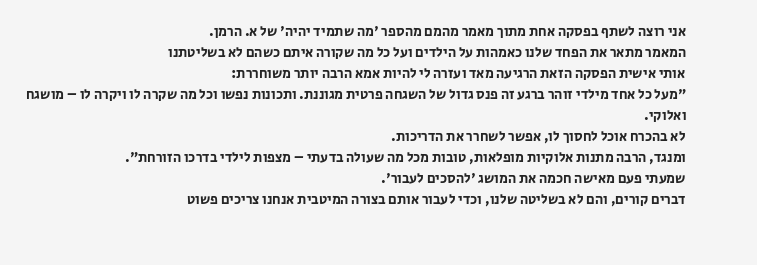אני רוצה לשתף בפסקה אחת מתוך מאמר מהמם מהספר 'מה שתמיד יהיה' של א. הרמן.
המאמר מתאר את הפחד שלנו כאמהות על הילדים ועל כל מה שקורה איתם כשהם לא בשליטתנו
אותי אישית הפסקה הזאת הרגיעה מאד ועזרה לי להיות אמא הרבה יותר משוחררת:
"מעל כל אחד מילדי זוהר ברגע זה פנס גדול של השגחה פרטית מגוננת. ותכונות נפשו וכל מה שקרה לו ויקרה לו – מושגח ואלוקי.
לא בהכרח אוכל לחסוך לו, אפשר לשחרר את הדריכות.
ומנגד, הרבה מתנות אלוקיות מופלאות, טובות מכל מה שעולה בדעתי – מצפות לילדי בדרכו הזורחת".
שמעתי פעם מאישה חכמה את המושג 'להסכים לעבור'.
דברים קורים, והם לא בשליטה שלנו, וכדי לעבור אותם בצורה המיטבית אנחנו צריכים פשוט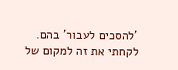'להסכים לעבור' בהם.
לקחתי את זה למקום של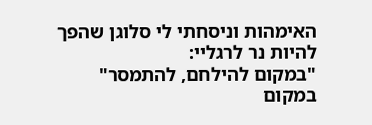האימהות וניסחתי לי סלוגן שהפך להיות נר לרגליי:
"במקום להילחם, להתמסר"
במקום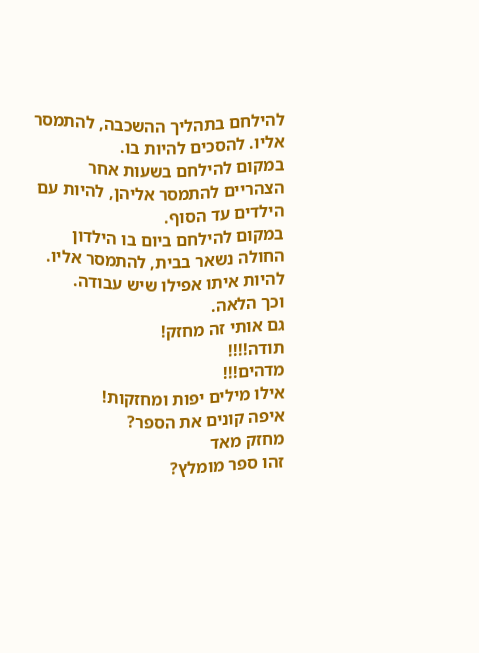להילחם בתהליך ההשכבה, להתמסר אליו. להסכים להיות בו.
במקום להילחם בשעות אחר הצהריים להתמסר אליהן, להיות עם הילדים עד הסוף.
במקום להילחם ביום בו הילדון החולה נשאר בבית, להתמסר אליו. להיות איתו אפילו שיש עבודה.
וכך הלאה.
גם אותי זה מחזק!
תודה!!!!
מדהים!!!
אילו מילים יפות ומחזקות!
איפה קונים את הספר?
מחזק מאד
זהו ספר מומלץ?